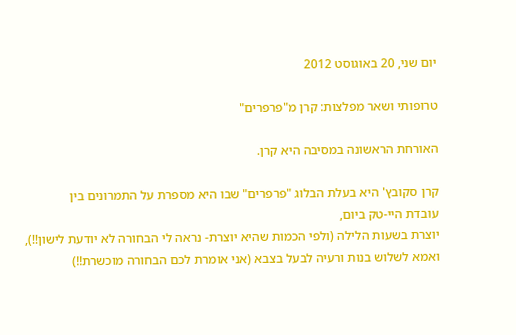יום שני, 20 באוגוסט 2012

טרופותי ושאר מפלצות: קרן מ"פרפרים"

האורחת הראשונה במסיבה היא קרן.

קרן סקובץ' היא בעלת הבלוג "פרפרים" שבו היא מספרת על התמרונים בין
עובדת היי-טק ביום,
יוצרת בשעות הלילה (ולפי הכמות שהיא יוצרת- נראה לי הבחורה לא יודעת לישון!!),
ואמא לשלוש בנות ורעיה לבעל בצבא (אני אומרת לכם הבחורה מוכשרת!!)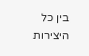בין כל היצירות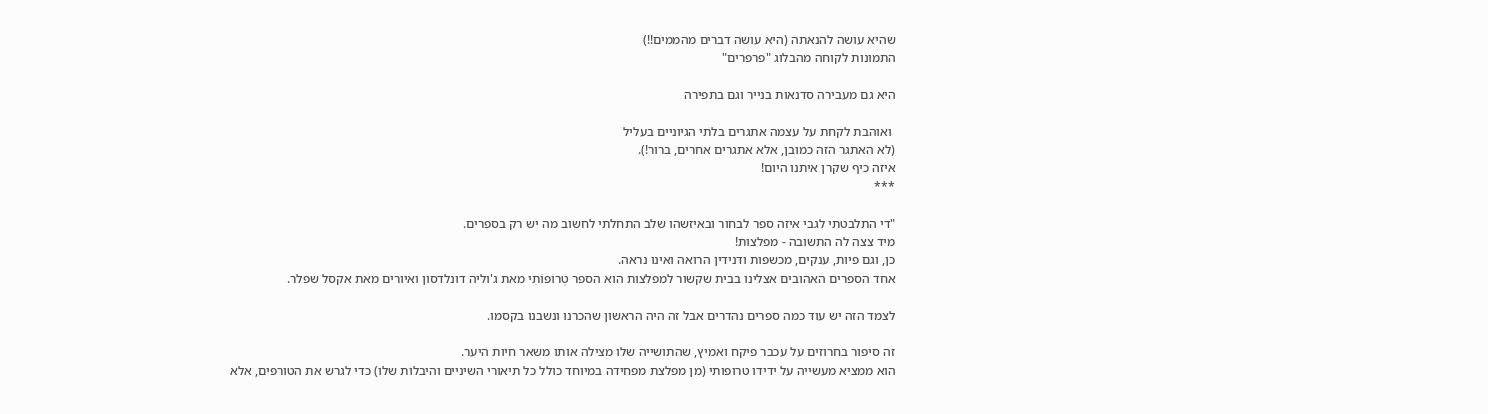שהיא עושה להנאתה (היא עושה דברים מהממים!!)
התמונות לקוחה מהבלוג "פרפרים"

היא גם מעבירה סדנאות בנייר וגם בתפירה

 ואוהבת לקחת על עצמה אתגרים בלתי הגיוניים בעליל
(לא האתגר הזה כמובן, אלא אתגרים אחרים, ברור!).
איזה כיף שקרן איתנו היום!
***

"די התלבטתי לגבי איזה ספר לבחור ובאיזשהו שלב התחלתי לחשוב מה יש רק בספרים.
מיד צצה לה התשובה - מפלצות!
כן, וגם פיות, ענקים, מכשפות ודנידין הרואה ואינו נראה.
אחד הספרים האהובים אצלינו בבית שקשור למפלצות הוא הספר טְרוֹפוֹתִי מאת ג'וליה דונלדסון ואיורים מאת אקסל שפלר.

לצמד הזה יש עוד כמה ספרים נהדרים אבל זה היה הראשון שהכרנו ונשבנו בקסמו.

זה סיפור בחרוזים על עכבר פיקח ואמיץ, שהתושייה שלו מצילה אותו משאר חיות היער.
הוא ממציא מעשייה על ידידו טרופותי (מן מפלצת מפחידה במיוחד כולל כל תיאורי השיניים והיבלות שלו) כדי לגרש את הטורפים, אלא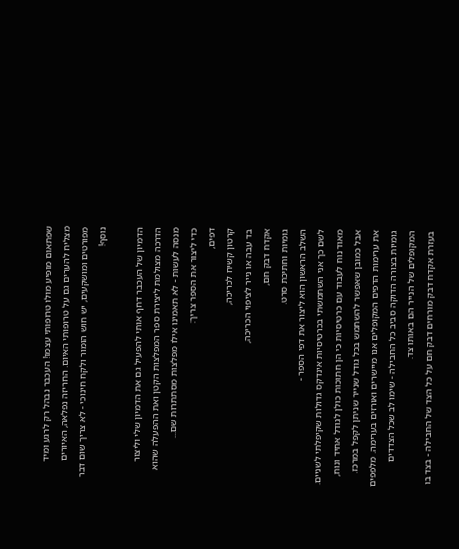שפתאום מופיע מולו טרופותי עצמו! העכבר נבהל רק לרגע ומיד מצליח להערים גם על טרופותי האיום. החריזה נפלאה, האיורים מפורטים ומושקעים, יש חוש הומור ולקח חינוכי - לא צריך שום דבר נוסף!

הדמיון של העכבר דחף אותי להפעיל גם את הדמיון שלי וליצור הדרכה מצולמת ליצירת ספר המפלצות הקטן ואת ההפעלה שהוא מנסה לעשות - לא תאמינו אילו מפלצות מסתתרות שם...
כדי ליצור את הספר צריך:
דפים,
קרטון קשיח לכריכה,
בד עבה או נייר לציפוי הכריכה,
אקדח דבק חם,
גומיות וחתיכת סרט.
השלב הראשון הוא ליצור את דפי הספר -
לשם כך אני השתמשתי בכרטיסיות אינדקס גדולות שקיפלתי לשניים. מאוד נוח לעבוד עם כרטיסיות כי הן חתוכות כולן לגודל אחיד ונוח, אבל כמובן שאפשר להשתמש בכל גודל שנייר שניתן לקפל במרכז.
את ערימות הדפים המקופלים אנו מיישרים ואורזים בערימה. מלפפים גומיות בצורה הדוקה סביב כל החבילה - שימו לב שכל הצדדים המקופלים של הנייר הם באותו צד.
בעזרת אקדח דבק מורחים דבק חם על כל הצד של החבילה - בצד בו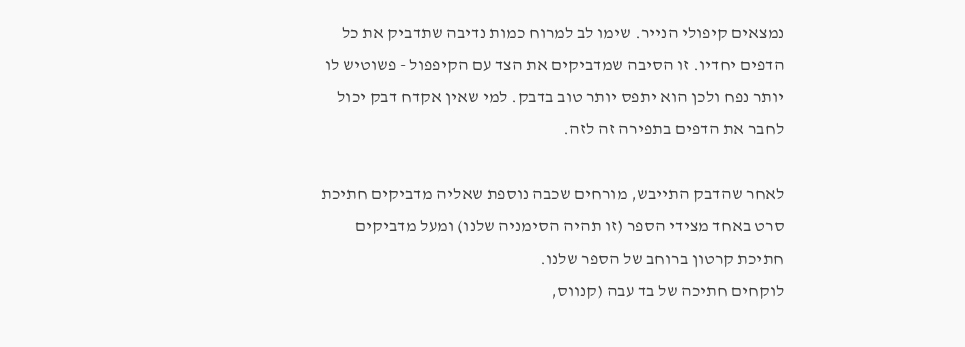נמצאים קיפולי הנייר. שימו לב למרוח כמות נדיבה שתדביק את כל הדפים יחדיו. זו הסיבה שמדביקים את הצד עם הקיפפול - פשוטיש לו יותר נפח ולכן הוא יתפס יותר טוב בדבק. למי שאין אקדח דבק יכול לחבר את הדפים בתפירה זה לזה.

לאחר שהדבק התייבש, מורחים שכבה נוספת שאליה מדביקים חתיכת סרט באחד מצידי הספר (זו תהיה הסימניה שלנו) ומעל מדביקים חתיכת קרטון ברוחב של הספר שלנו.
לוקחים חתיכה של בד עבה (קנווס,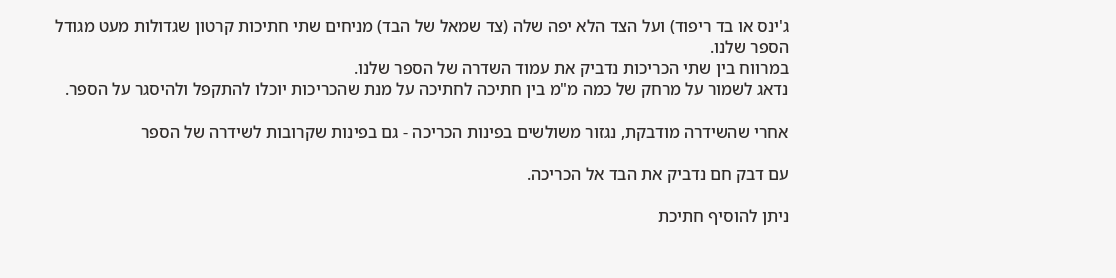ג'ינס או בד ריפוד) ועל הצד הלא יפה שלה (צד שמאל של הבד) מניחים שתי חתיכות קרטון שגדולות מעט מגודל הספר שלנו.
במרווח בין שתי הכריכות נדביק את עמוד השדרה של הספר שלנו.
נדאג לשמור על מרחק של כמה מ"מ בין חתיכה לחתיכה על מנת שהכריכות יוכלו להתקפל ולהיסגר על הספר.

אחרי שהשידרה מודבקת, נגזור משולשים בפינות הכריכה - גם בפינות שקרובות לשידרה של הספר

עם דבק חם נדביק את הבד אל הכריכה.

ניתן להוסיף חתיכת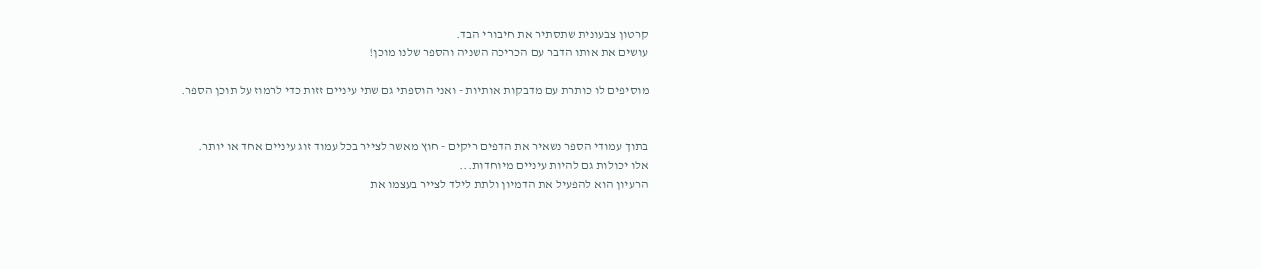קרטון צבעונית שתסתיר את חיבורי הבד.
עושים את אותו הדבר עם הכריכה השניה והספר שלנו מוכן!

מוסיפים לו כותרת עם מדבקות אותיות - ואני הוספתי גם שתי עיניים זזות כדי לרמוז על תוכן הספר.


בתוך עמודי הספר נשאיר את הדפים ריקים - חוץ מאשר לצייר בכל עמוד זוג עיניים אחד או יותר.
אלו יכולות גם להיות עיניים מיוחדות...
הרעיון הוא להפעיל את הדמיון ולתת לילד לצייר בעצמו את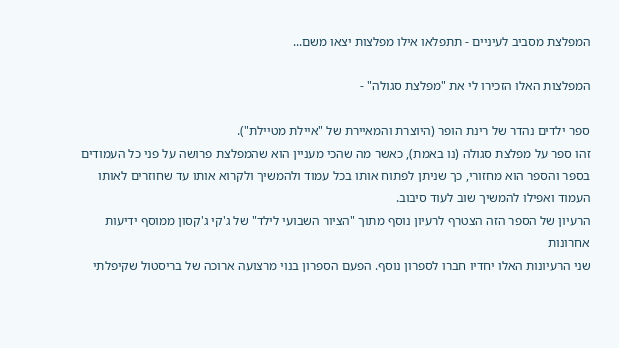המפלצת מסביב לעיניים - תתפלאו אילו מפלצות יצאו משם...

המפלצות האלו הזכירו לי את "מפלצת סגולה" -

ספר ילדים נהדר של רינת הופר (היוצרת והמאיירת של "איילת מטיילת").
זהו ספר על מפלצת סגולה (נו באמת), כאשר מה שהכי מעניין הוא שהמפלצת פרושה על פני כל העמודים בספר והספר הוא מחזורי, כך שניתן לפתוח אותו בכל עמוד ולהמשיך ולקרוא אותו עד שחוזרים לאותו העמוד ואפילו להמשיך שוב לעוד סיבוב.
הרעיון של הספר הזה הצטרף לרעיון נוסף מתוך "הציור השבועי לילד" של ג'קי ג'קסון ממוסף ידיעות אחרונות
שני הרעיונות האלו יחדיו חברו לספרון נוסף. הפעם הספרון בנוי מרצועה ארוכה של בריסטול שקיפלתי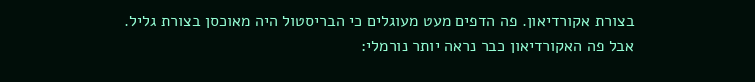בצורת אקורדיאון. פה הדפים מעט מעוגלים כי הבריסטול היה מאוכסן בצורת גליל.
אבל פה האקורדיאון כבר נראה יותר נורמלי: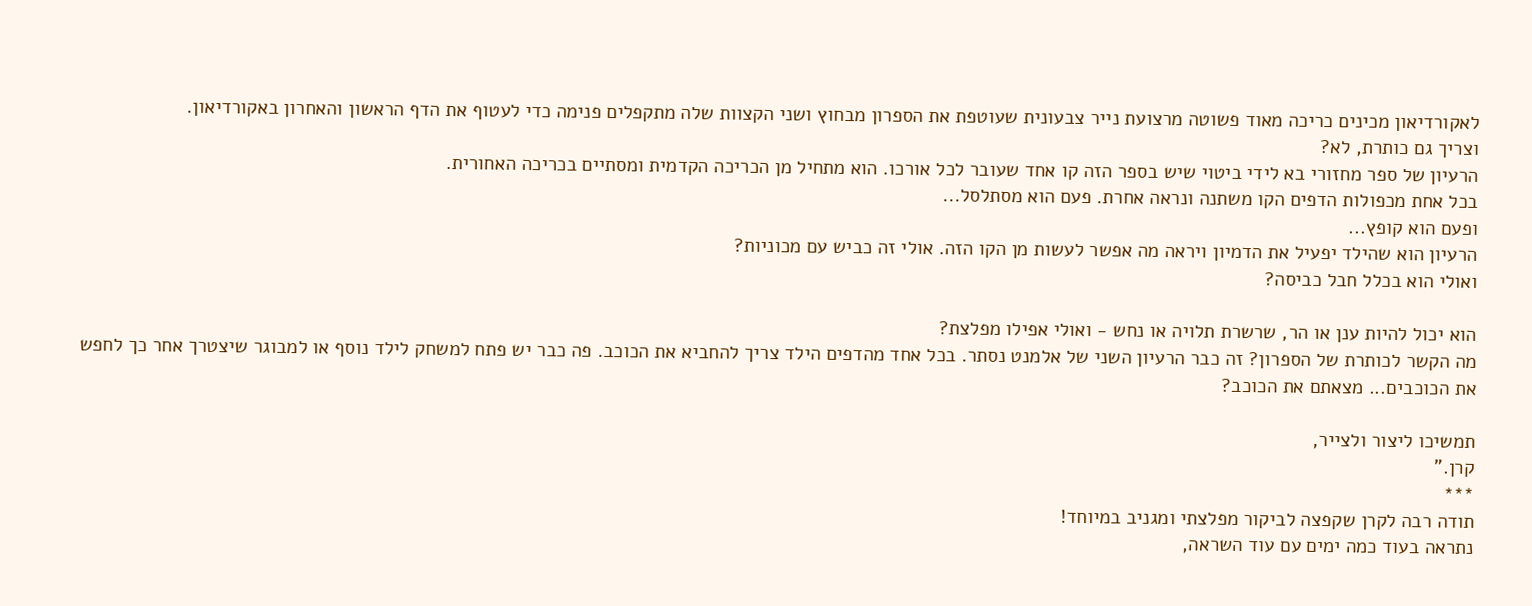לאקורדיאון מכינים כריכה מאוד פשוטה מרצועת נייר צבעונית שעוטפת את הספרון מבחוץ ושני הקצוות שלה מתקפלים פנימה כדי לעטוף את הדף הראשון והאחרון באקורדיאון.
וצריך גם כותרת, לא?
הרעיון של ספר מחזורי בא לידי ביטוי שיש בספר הזה קו אחד שעובר לכל אורכו. הוא מתחיל מן הכריכה הקדמית ומסתיים בכריכה האחורית.
בכל אחת מכפולות הדפים הקו משתנה ונראה אחרת. פעם הוא מסתלסל...
ופעם הוא קופץ...
הרעיון הוא שהילד יפעיל את הדמיון ויראה מה אפשר לעשות מן הקו הזה. אולי זה כביש עם מכוניות?
ואולי הוא בכלל חבל כביסה?

הוא יכול להיות ענן או הר, שרשרת תלויה או נחש - ואולי אפילו מפלצת?
מה הקשר לכותרת של הספרון? זה כבר הרעיון השני של אלמנט נסתר. בכל אחד מהדפים הילד צריך להחביא את הכוכב. פה כבר יש פתח למשחק לילד נוסף או למבוגר שיצטרך אחר כך לחפש את הכוכבים... מצאתם את הכוכב?

תמשיכו ליצור ולצייר,
קרן."
***
תודה רבה לקרן שקפצה לביקור מפלצתי ומגניב במיוחד!
נתראה בעוד כמה ימים עם עוד השראה,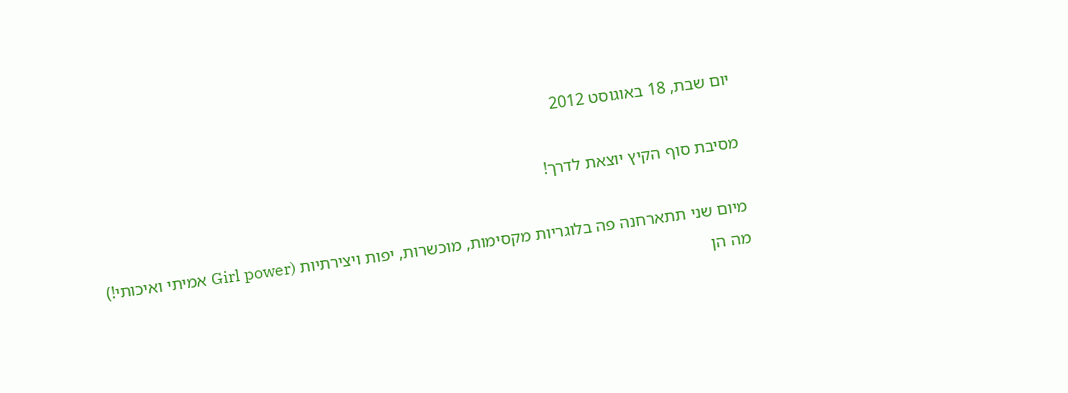יום שבת, 18 באוגוסט 2012

מסיבת סוף הקיץ יוצאת לדרך!

מיום שני תתארחנה פה בלוגריות מקסימות, מוכשרות, יפות ויצירתיות (Girl power אמיתי ואיכותי!)
מה הן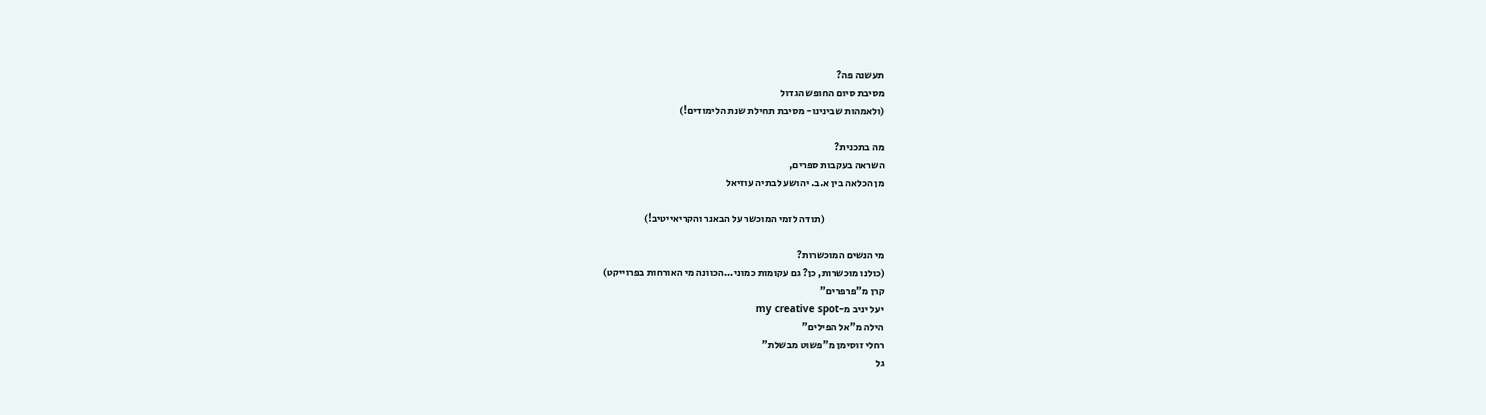תעשנה פה?
מסיבת סיום החופש הגדול
(ולאמהות שבינינו- מסיבת תחילת שנת הלימודים!)

מה בתכנית?
השראה בעקבות ספרים,
מן הכלאה בין א.ב. יהושע לבתיה עוזיאל

                              (תודה לזמי המוכשר על הבאנר והקריאייטיב!)

מי הנשים המוכשרות?
(כולנו מוכשרות, כן? גם עקומות כמוני...הכוונה מי האורחות בפרוייקט)
קרן מ"פרפרים"
יעל יניב מ-my creative spot
הילה מ"אל הפילים"
רחלי זוסימן מ"פשוט מבשלת"
גל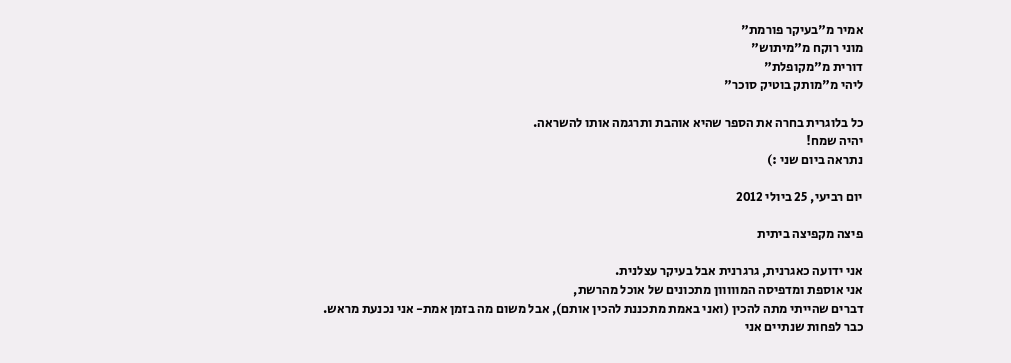אמיר מ"בעיקר פורמת"
מוני רוקח מ"מיתוש"
דורית מ"מקופלת"
ליהי מ"מותק בוטיק סוכר"

כל בלוגרית בחרה את הספר שהיא אוהבת ותרגמה אותו להשראה.
יהיה שמח!
נתראה ביום שני :)

יום רביעי, 25 ביולי 2012

פיצה מקפיצה ביתית

אני ידועה כאגרנית, גרגרנית אבל בעיקר עצלנית.
אני אוספת ומדפיסה המווווון מתכונים של אוכל מהרשת,
דברים שהייתי מתה להכין (ואני באמת מתכננת להכין אותם), אבל משום מה בזמן אמת- אני נכנעת מראש.
כבר לפחות שנתיים אני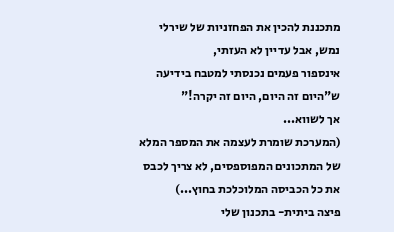מתכננת להכין את הפחזניות של שירלי נמש, אבל עדיין לא העזתי,
אינספור פעמים נכנסתי למטבח בידיעה ש"היום זה היום, היום זה יקרה!"
אך לשווא...
(המערכת שומרת לעצמה את המספר המלא של המתכונים המפוספסים, לא צריך לכבס את כל הכביסה המלוכלכת בחוץ...)
פיצה ביתית- בתכנון שלי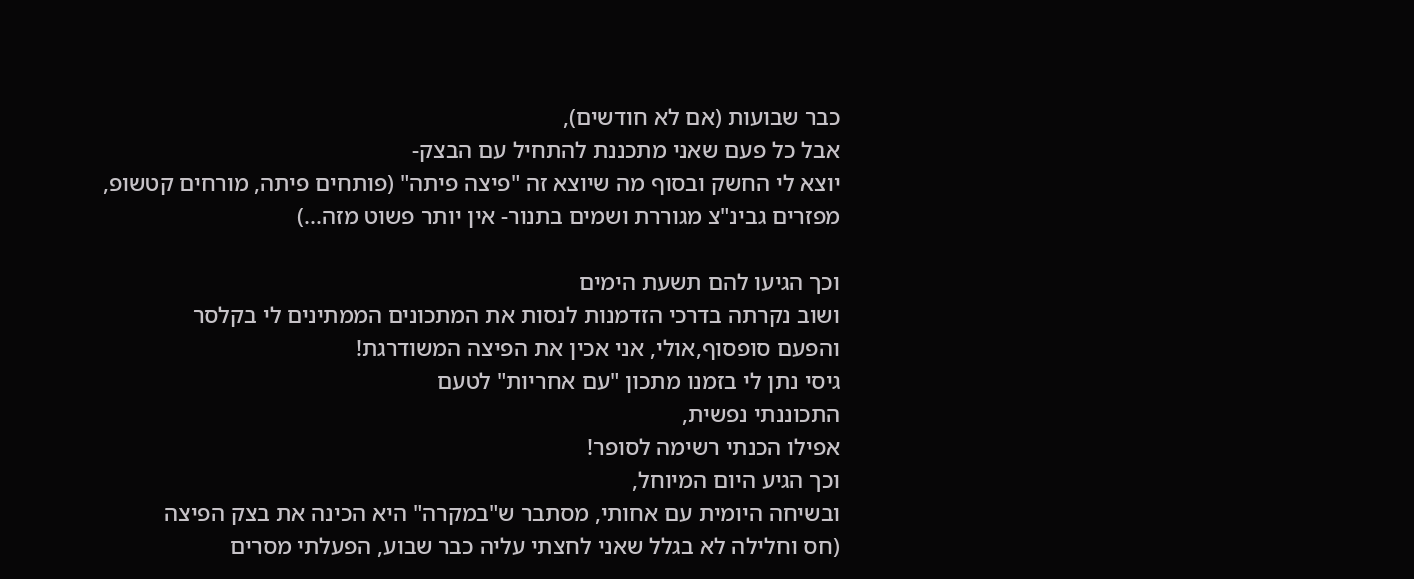כבר שבועות (אם לא חודשים),
אבל כל פעם שאני מתכננת להתחיל עם הבצק-
יוצא לי החשק ובסוף מה שיוצא זה "פיצה פיתה" (פותחים פיתה, מורחים קטשופ, מפזרים גבינ"צ מגוררת ושמים בתנור- אין יותר פשוט מזה...)

וכך הגיעו להם תשעת הימים
ושוב נקרתה בדרכי הזדמנות לנסות את המתכונים הממתינים לי בקלסר
והפעם סופסוף,אולי, אני אכין את הפיצה המשודרגת!
גיסי נתן לי בזמנו מתכון "עם אחריות" לטעם
התכוננתי נפשית,
אפילו הכנתי רשימה לסופר!
וכך הגיע היום המיוחל,
ובשיחה היומית עם אחותי, מסתבר ש"במקרה" היא הכינה את בצק הפיצה
(חס וחלילה לא בגלל שאני לחצתי עליה כבר שבוע, הפעלתי מסרים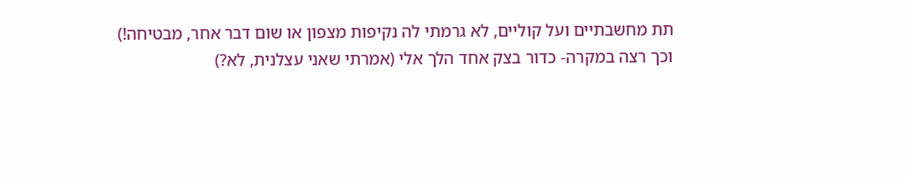תת מחשבתיים ועל קוליים, לא גרמתי לה נקיפות מצפון או שום דבר אחר, מבטיחה!)
וכך רצה במקרה- כדור בצק אחד הלך אלי (אמרתי שאני עצלנית, לא?)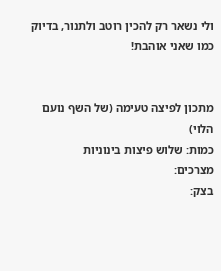ולי נשאר רק להכין רוטב ולתנור, בדיוק כמו שאני אוהבת!


מתכון לפיצה טעימה (של השף נועם הלוי)
כמות: שלוש פיצות בינוניות
מצרכים:
בצק: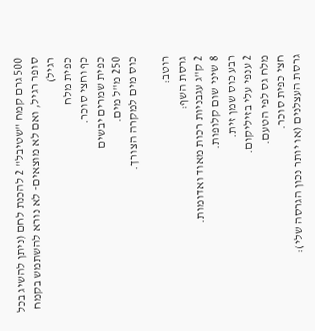500 גרם קמח "שטיבל" 2 להכנת לחם (ניתן להשיג בכל סופר רגיל, ואם לא מוצאים- לא נורא להשתמש בקמח רגיל)
כפית מלח
כף וחצי סוכר.
כפית שמרים יבשים
250 מ"ל מים.
כוס מים למקרה הצורך.

רוטב:
גרסת השף:
2 ק"ג עגבניות רכות מאוד ואדומות.
8 שיני שום קלופות.
רבע כוס שמן זית.
2 ענפי עלי בזיליקום.
מלח גס לפי הטעם.
חצי כפית סוכר.
גרסת העצלנים (או יותר נכון הגרסה שלי):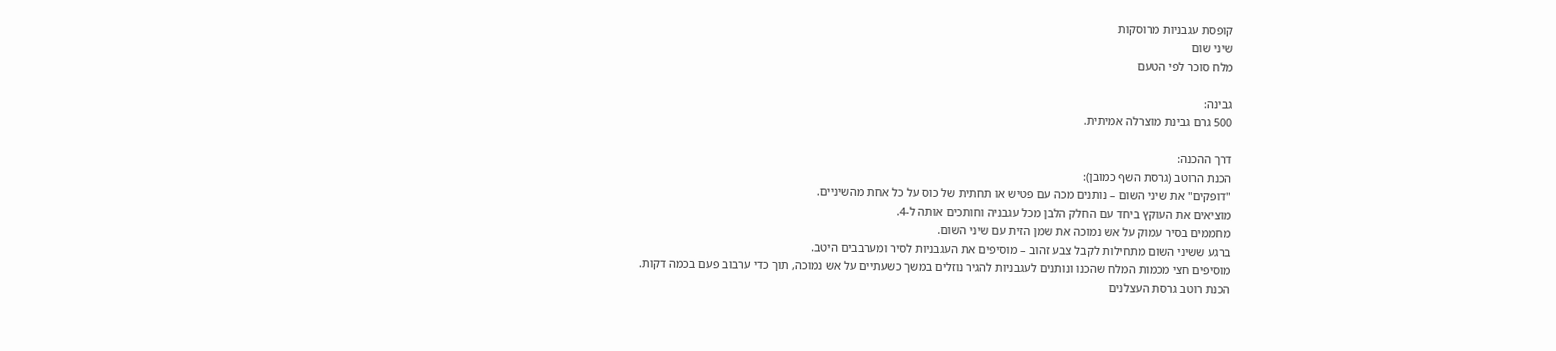קופסת עגבניות מרוסקות
שיני שום
מלח סוכר לפי הטעם

גבינה:
500 גרם גבינת מוצרלה אמיתית.

דרך ההכנה:
הכנת הרוטב (גרסת השף כמובן):
"דופקים" את שיני השום – נותנים מכה עם פטיש או תחתית של כוס על כל אחת מהשיניים.
מוציאים את העוקץ ביחד עם החלק הלבן מכל עגבניה וחותכים אותה ל-4.
מחממים בסיר עמוק על אש נמוכה את שמן הזית עם שיני השום.
ברגע ששיני השום מתחילות לקבל צבע זהוב – מוסיפים את העגבניות לסיר ומערבבים היטב.
מוסיפים חצי מכמות המלח שהכנו ונותנים לעגבניות להגיר נוזלים במשך כשעתיים על אש נמוכה, תוך כדי ערבוב פעם בכמה דקות.
הכנת רוטב גרסת העצלנים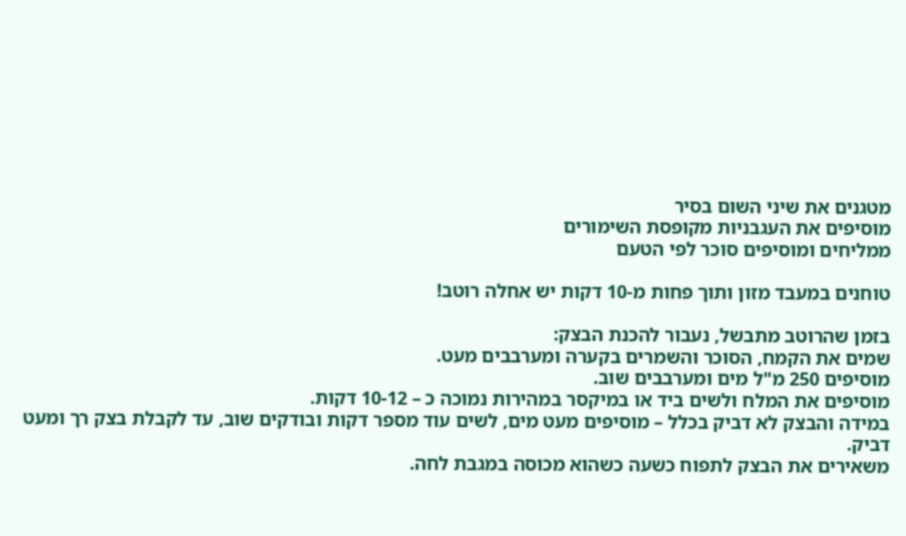מטגנים את שיני השום בסיר
מוסיפים את העגבניות מקופסת השימורים
ממליחים ומוסיפים סוכר לפי הטעם

טוחנים במעבד מזון ותוך פחות מ-10 דקות יש אחלה רוטב!

בזמן שהרוטב מתבשל, נעבור להכנת הבצק:
שמים את הקמח, הסוכר והשמרים בקערה ומערבבים מעט.
מוסיפים 250 מ"ל מים ומערבבים שוב.
מוסיפים את המלח ולשים ביד או במיקסר במהירות נמוכה כ – 10-12 דקות.
במידה והבצק לא דביק בכלל – מוסיפים מעט מים, לשים עוד מספר דקות ובודקים שוב, עד לקבלת בצק רך ומעט דביק.
משאירים את הבצק לתפוח כשעה כשהוא מכוסה במגבת לחה.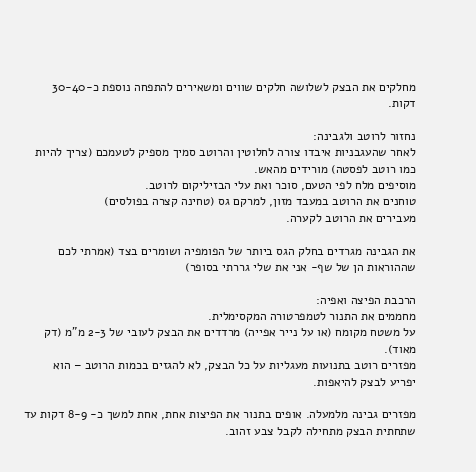מחלקים את הבצק לשלושה חלקים שווים ומשאירים להתפחה נוספת כ-30-40 דקות.

נחזור לרוטב ולגבינה:
לאחר שהעגבניות איבדו צורה לחלוטין והרוטב סמיך מספיק לטעמכם (צריך להיות כמו רוטב לפסטה) מורידים מהאש.
מוסיפים מלח לפי הטעם, סוכר ואת עלי הבזיליקום לרוטב.
טוחנים את הרוטב במעבד מזון, למרקם גס (טחינה קצרה בפולסים)
מעבירים את הרוטב לקערה.

את הגבינה מגרדים בחלק הגס ביותר של הפומפיה ושומרים בצד (אמרתי לכם שההוראות הן של שף- אני את שלי גררתי בסופר)

הרכבת הפיצה ואפיה:
מחממים את התנור לטמפרטורה המקסימלית.
על משטח מקומח (או על נייר אפייה) מרדדים את הבצק לעובי של 2-3 מ"מ (דק מאוד).
מפזרים רוטב בתנועות מעגליות על כל הבצק, לא להגזים בכמות הרוטב – הוא יפריע לבצק להיאפות.

מפזרים גבינה מלמעלה. אופים בתנור את הפיצות אחת, אחת למשך כ- 8-9 דקות עד שתחתית הבצק מתחילה לקבל צבע זהוב.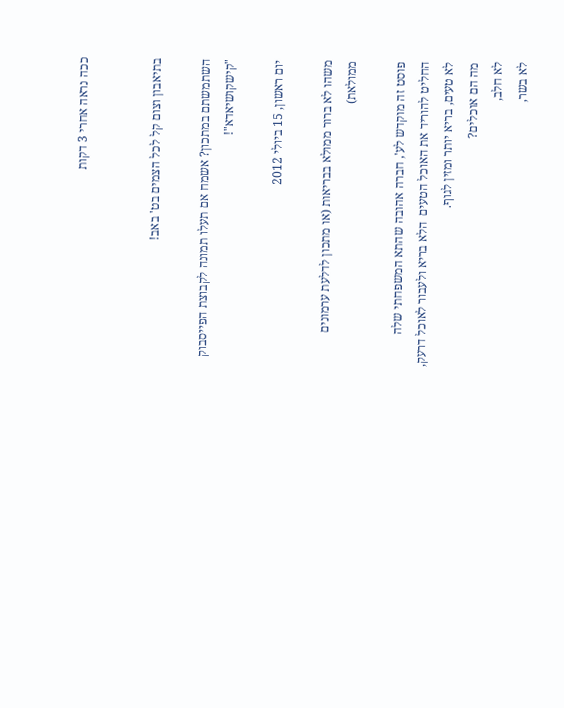ככה נראה אחרי 3 דקות


בתיאבון וצום קל לכל הצמים בט' באב!

השתמשתם במתכון? אשמח אם תעלו תמונה לקבוצת הפייסבוק "קישקושיאדא"!

יום ראשון, 15 ביולי 2012

משהו לא ברור ממולא בבריאות (או מתכון לדלעת ערמונים ממולאת)

פוסט זה מוקדש לע', חברה אהובה שהתא המשפחתי שלה החליט להוריד את האוכל הטעים  הלא בריא ולעבור לאוכל דרעק, לא טעים, בריא יותר ומזין לגוף.
מה הם אוכלים?
לא חלב,
לא בשר,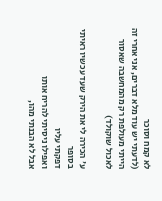לא קמח וסוכר
(לדעתי יש עוד מלא דברים, אני אחרי זה הייתי מעולפת רק מהמחשבה שאסור לאכול שוקולד)

ע' הכירה לי את הירק שעד עכשיו ראיתי בסופר
דפקתי עליו
ואפילו ניסיתי להריח אותו
אבל לא הבנתי מהו,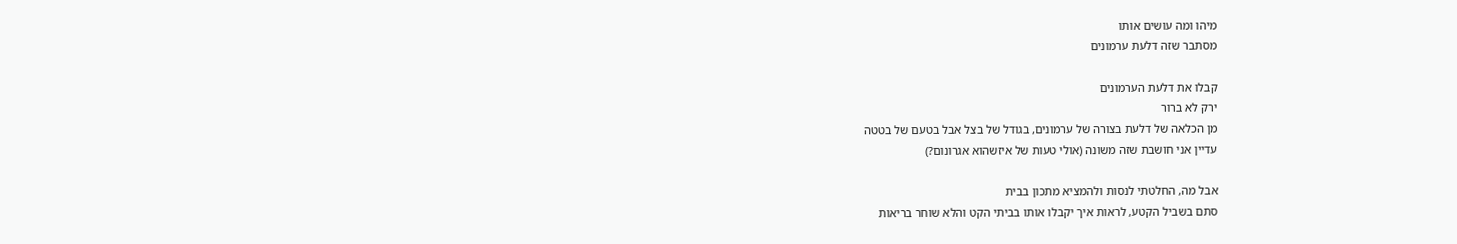מיהו ומה עושים אותו
מסתבר שזה דלעת ערמונים

קבלו את דלעת הערמונים
ירק לא ברור
מן הכלאה של דלעת בצורה של ערמונים, בגודל של בצל אבל בטעם של בטטה
עדיין אני חושבת שזה משונה (אולי טעות של איזשהוא אגרונום?)

אבל מה, החלטתי לנסות ולהמציא מתכון בבית
סתם בשביל הקטע, לראות איך יקבלו אותו בביתי הקט והלא שוחר בריאות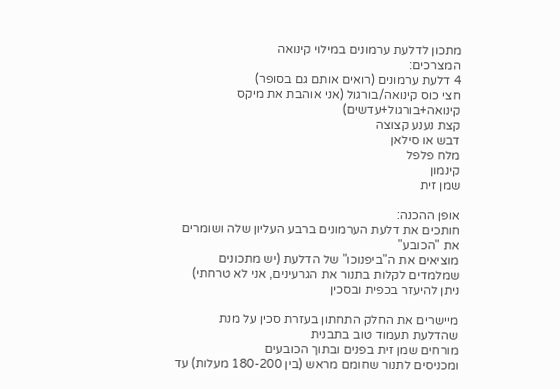מתכון לדלעת ערמונים במילוי קינואה
המצרכים:
4 דלעת ערמונים (רואים אותם גם בסופר)
חצי כוס קינואה/בורגול (אני אוהבת את מיקס קינואה+בורגול+עדשים)
קצת נענע קצוצה
דבש או סילאן
מלח פלפל
קינמון
שמן זית

אופן ההכנה:
חותכים את דלעת הערמונים ברבע העליון שלה ושומרים את "הכובע"
מוציאים את ה"ביפנוכו" של הדלעת (יש מתכונים שמלמדים לקלות בתנור את הגרעינים, אני לא טרחתי)
ניתן להיעזר בכפית ובסכין

מיישרים את החלק התחתון בעזרת סכין על מנת שהדלעת תעמוד טוב בתבנית
מורחים שמן זית בפנים ובתוך הכובעים
ומכניסים לתנור שחומם מראש (בין 180-200 מעלות) עד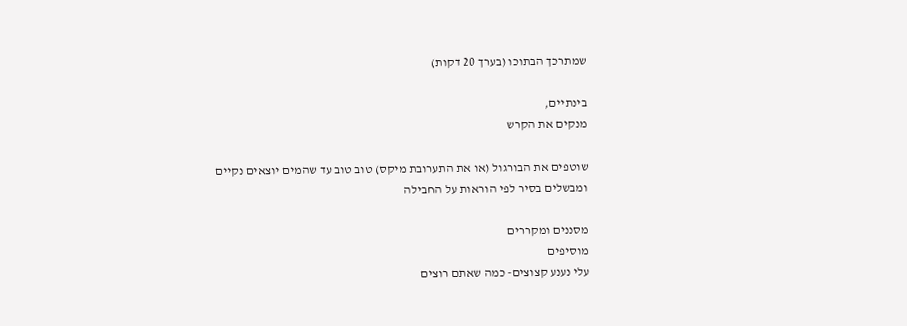שמתרכך הבתוכו (בערך 20 דקות)

בינתיים,
מנקים את הקרש

שוטפים את הבורגול (או את התערובת מיקס) טוב טוב עד שהמים יוצאים נקיים
ומבשלים בסיר לפי הוראות על החבילה

מסננים ומקררים
מוסיפים
עלי נענע קצוצים- כמה שאתם רוצים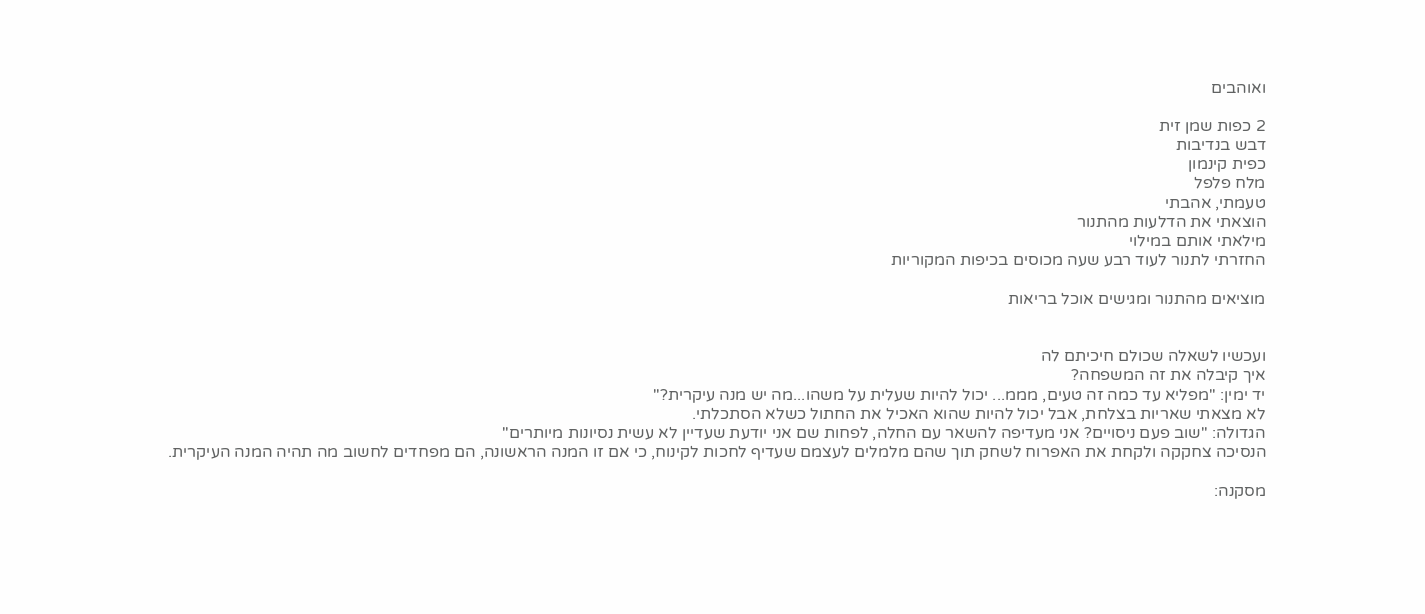ואוהבים

2 כפות שמן זית
דבש בנדיבות
כפית קינמון
מלח פלפל
טעמתי, אהבתי
הוצאתי את הדלעות מהתנור
מילאתי אותם במילוי
החזרתי לתנור לעוד רבע שעה מכוסים בכיפות המקוריות

מוציאים מהתנור ומגישים אוכל בריאות


ועכשיו לשאלה שכולם חיכיתם לה
איך קיבלה את זה המשפחה?
יד ימין: "מפליא עד כמה זה טעים, מממ... יכול להיות שעלית על משהו...מה יש מנה עיקרית?"
לא מצאתי שאריות בצלחת, אבל יכול להיות שהוא האכיל את החתול כשלא הסתכלתי.
הגדולה: "שוב פעם ניסויים? אני מעדיפה להשאר עם החלה, לפחות שם אני יודעת שעדיין לא עשית נסיונות מיותרים"
הנסיכה צחקקה ולקחת את האפרוח לשחק תוך שהם מלמלים לעצמם שעדיף לחכות לקינוח, כי אם זו המנה הראשונה, הם מפחדים לחשוב מה תהיה המנה העיקרית.

מסקנה: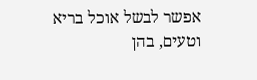אפשר לבשל אוכל בריא וטעים, בהן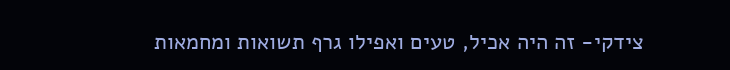צידקי- זה היה אכיל, טעים ואפילו גרף תשואות ומחמאות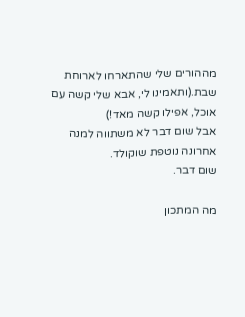מההורים שלי שהתארחו לארוחת שבת.(ותאמינו לי, אבא שלי קשה עם אוכל, אפילו קשה מאד!)
אבל שום דבר לא משתווה למנה אחרונה נוטפת שוקולד.
שום דבר.

מה המתכון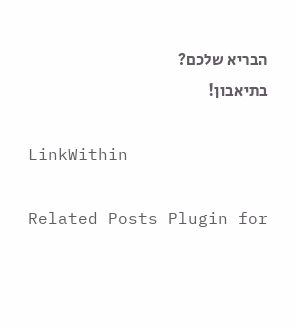הבריא שלכם?
בתיאבון!

LinkWithin

Related Posts Plugin for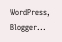WordPress, Blogger...